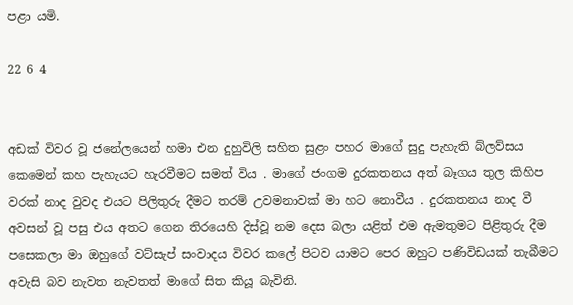පළා යමි.

22 6 4


අඩක් විවර වූ ජනේලයෙන් හමා එන දුහුවිලි සහිත සුළං පහර මාගේ සුදු පැහැති බ්ලව්සය කෙමෙන් කහ පැහැයට හැරවීමට සමත් විය . මාගේ ජංගම දුරකතනය අත් බෑගය තුල කිහිප වරක් නාද වුවද එයට පිලිතුරු දීමට තරම් උවමනාවක් මා හට නොවීය . දුරකතනය නාද වී අවසන් වූ පසු එය අතට ගෙන තිරයෙහි දිස්වූ නම දෙස බලා යළිත් එම ඇමතුමට පිළිතුරු දීම පසෙකලා මා ඔහුගේ වට්සැප් සංවාදය විවර කලේ පිටව යාමට පෙර ඔහුට පණිවිඩයක් තැබීමට අවැසි බව නැවත නැවතත් මාගේ සිත කියූ බැවිනි.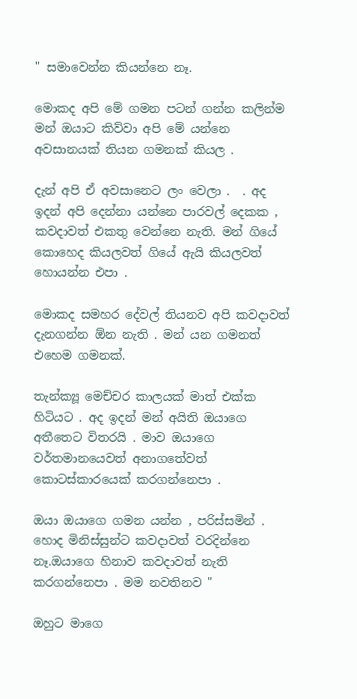" සමාවෙන්න කියන්නෙ නෑ.

මොකද අපි මේ ගමන පටන් ගන්න කලින්ම මන් ඔයාට කිව්වා අපි මේ යන්නෙ අවසානයක් තියන ගමනක් කියල .

දැන් අපි ඒ අවසානෙට ලං වෙලා .  . අද ඉදන් අපි දෙන්නා යන්නෙ පාරවල් දෙකක , කවදාවත් එකතු වෙන්නෙ නැති. මන් ගියේ කොහෙද කියලවත් ගියේ ඇයි කියලවත් හොයන්න එපා .

මොකද සමහර දේවල් තියනව අපි කවදාවත් දැනගන්න ඕන නැති . මන් යන ගමනත් එහෙම ගමනක්.

තැන්ක්‍යූ මෙච්චර කාලයක් මාත් එක්ක හිටියට . අද ඉදන් මන් අයිති ඔයාගෙ අතීතෙට විතරයි . මාව ඔයාගෙ වර්තමානයෙවත් අනාගතේවත් කොටස්කාරයෙක් කරගන්නෙපා .

ඔයා ඔයාගෙ ගමන යන්න , පරිස්සමින් . හොද මිනිස්සුන්ට කවදාවත් වරදින්නෙ නෑ.ඔයාගෙ හිනාව කවදාවත් නැති කරගන්නෙපා . මම නවතිනව "

ඔහුට මාගෙ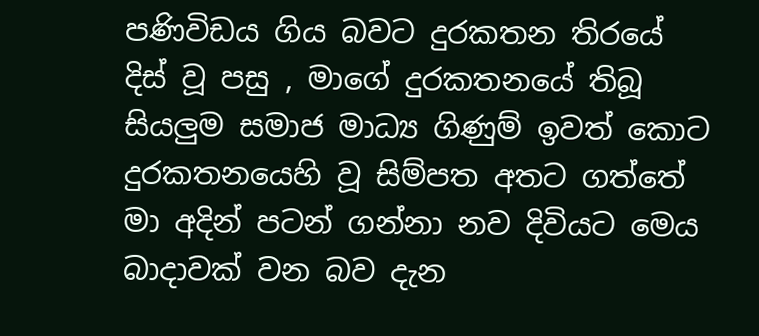පණිවිඩය ගිය බවට දුරකතන තිරයේ දිස් වූ පසු , මාගේ දුරකතනයේ තිබූ සියලුම සමාජ මාධ්‍ය ගිණුම් ඉවත් කොට දුරකතනයෙහි වූ සිම්පත අතට ගත්තේ මා අදින් පටන් ගන්නා නව දිවියට මෙය බාදාවක් වන බව දැන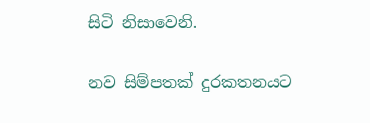සිටි නිසාවෙනි.

නව සිම්පතක් දුරකතනයට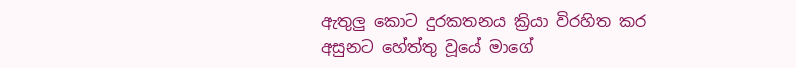ඇතුලු කොට දුරකතනය ක්‍රියා විරහිත කර  අසුනට හේත්තු වූයේ මාගේ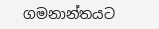ගමනාන්තයට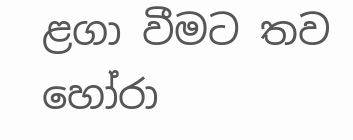ළගා වීමට තව හෝරා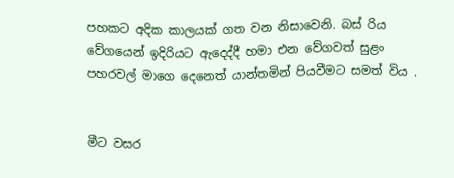පහකට අදික කාලයක් ගත වන නිසාවෙනි. බස් රිය වේගයෙන් ඉදිරියට ඇදෙද්දී හමා එන වේගවත් සුළං පහරවල් මාගෙ දෙනෙත් යාන්තමින් පියවීමට සමත් විය .


මීට වසර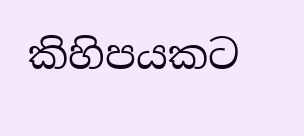කිහිපයකට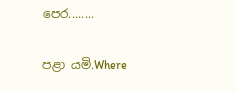පෙර........


පළා යමි.Where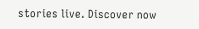stories live. Discover now